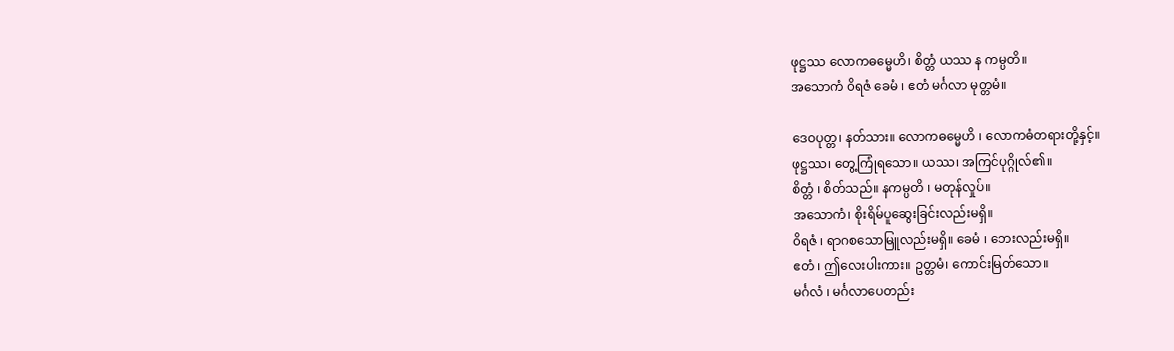ဖုဋ္ဌဿ လောကဓမ္မေဟိ၊ စိတ္တံ ယဿ န ကမ္ပတိ။
အသောကံ ၀ိရဇံ ခေမံ ၊ ဧတံ မင်္ဂလာ မုတ္တမံ။

ဒေဝပုတ္တ၊ နတ်သား။ လောကဓမ္မေဟိ ၊ လောကဓံတရားတို့နှင့်။
ဖုဋ္ဌဿ၊ တွေ့ကြုံရသော။ ယဿ၊ အကြင်ပုဂ္ဂိုလ်၏။
စိတ္တံ ၊ စိတ်သည်။ နကမ္ပတိ ၊ မတုန်လှုပ်။
အသောကံ၊ စိုးရိမ်ပူဆွေးခြင်းလည်းမရှိ။
၀ိရဇံ ၊ ရာဂစသောမြူလည်းမရှိ။ ခေမံ ၊ ဘေးလည်းမရှိ။
ဧတံ ၊ ဤလေးပါးကား။ ဥတ္တမံ၊ ကောင်းမြတ်သော။
မင်္ဂလံ ၊ မင်္ဂလာပေတည်း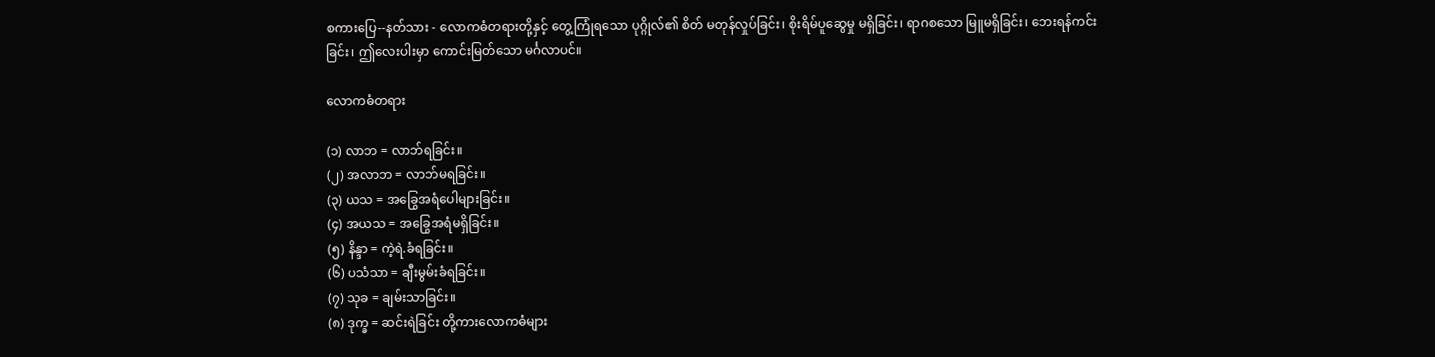စကားပြေ--နတ်သား - လောကဓံတရားတို့နှင့် တွေ့ကြုံရသော ပုဂ္ဂိုလ်၏ စိတ် မတုန်လှုပ်ခြင်း၊ စိုးရိမ်ပူဆွေမှု မရှိခြင်း၊ ရာဂစသော မြူမရှိခြင်း၊ ဘေးရန်ကင်းခြင်း၊ ဤလေးပါးမှာ ကောင်းမြတ်သော မင်္ဂလာပင်။

လောကဓံတရား

(၁) လာဘ = လာဘ်ရခြင်း။
(၂) အလာဘ = လာဘ်မရခြင်း။
(၃) ယသ = အခြွေအရံပေါများခြင်း။
(၄) အယသ = အခြွေအရံမရှိခြင်း။
(၅) နိန္ဒာ = ကဲ့ရဲ.ခံရခြင်း။
(၆) ပသံသာ = ချီးမွမ်းခံရခြင်း။
(၇) သုခ = ချမ်းသာခြင်း။
(၈) ဒုက္ခ = ဆင်းရဲခြင်း တို့ကားလောကဓံများ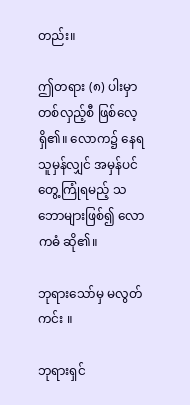တည်း။

ဤတရား (၈) ပါးမှာ တစ်လှည့်စီ ဖြစ်လေ့ရှိ၏။ လောက၌ နေရသူမှန်လျှင် အမှန်ပင် တွေ့ကြုံရမည့် သဘောများဖြစ်၍ လောကဓံ ဆို၏။

ဘုရားသော်မှ မလွတ်ကင်း ။

ဘုရားရှင်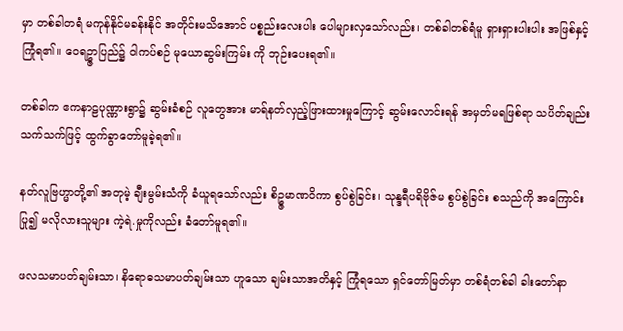မှာ တစ်ခါတရံ မကုန်နိုင်မခန်းနိုင် အတိုင်းမသိအောင် ပစ္စည်းလေးပါး ပေါများလှသော်လည်း၊ တစ်ခါတစ်ရံမူ ရှားရှားပါးပါး အဖြစ်နှင့် ကြုံရ၏။ ဝေရဥ္ဇာပြည်၌ ၀ါကပ်စဉ် မုယောဆွမ်းကြမ်း ကို ဘုဉ်းပေးရ၏။

တစ်ခါက ဧကနာဠပုဏ္ဏားရွာ၌ ဆွမ်းခံစဉ် လူတွေအား မာရ်နတ်လှည့်ဖြားထားမှုကြောင့် ဆွမ်းလောင်းရန် အမှတ်မရဖြစ်ရာ သပိတ်ချည်း သက်သက်ဖြင့် ထွက်ခွာတော်မူခဲ့ရ၏။

နတ်လူဗြဟ္မာတို့၏ အတုမဲ့ ချီးမွမ်းသံကို ခံယူရသော်လည်း စိဥ္ဇမာဏဝိကာ စွပ်စွဲခြင်း၊ သုန္ဒရီပရိဗိုဇ်မ စွပ်စွဲခြင်း စသည်ကို အကြောင်းပြု၍ မလိုလားသူများ ကဲ့ရဲ.မှုကိုလည်း ခံတော်မူရ၏။

ဖလသမာပတ်ချမ်းသာ၊ နိရောဓသမာပတ်ချမ်းသာ ဟူသော ချမ်းသာအတိနှင့် ကြုံရသော ရှင်တော်မြတ်မှာ တစ်ရံတစ်ခါ ခါးတော်နာ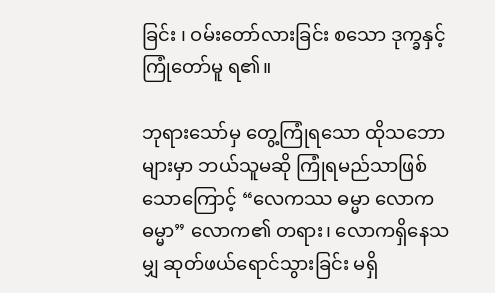ခြင်း ၊ ဝမ်းတော်လားခြင်း စသော ဒုက္ခနှင့် ကြုံတော်မူ ရ၏။

ဘုရားသော်မှ တွေ့ကြုံရသော ထိုသဘောများမှာ ဘယ်သူမဆို ကြုံရမည်သာဖြစ်သောကြောင့် “လေကဿ ဓမ္မာ လောကဓမ္မာ” လောက၏ တရား၊ လောကရှိနေသမျှ ဆုတ်ဖယ်ရောင်သွားခြင်း မရှိ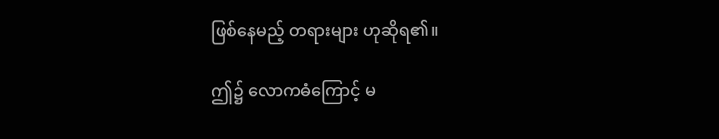ဖြစ်နေမည့် တရားများ ဟုဆိုရ၏။

ဤ၌ လောကဓံကြောင့် မ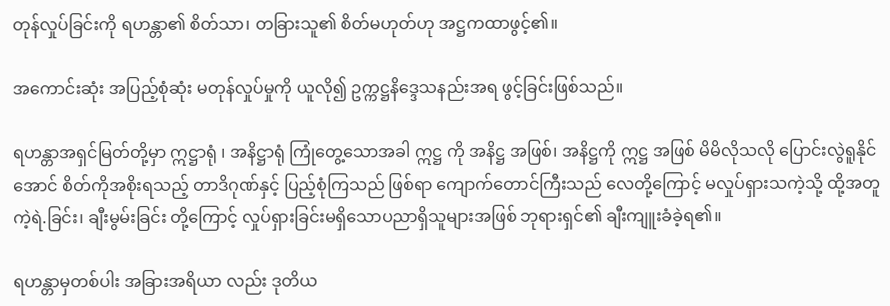တုန်လှုပ်ခြင်းကို ရဟန္တာ၏ စိတ်သာ၊ တခြားသူ၏ စိတ်မဟုတ်ဟု အဋ္ဌကထာဖွင့်၏။

အကောင်းဆုံး အပြည့်စုံဆုံး မတုန်လှုပ်မှုကို ယူလို၍ ဥက္ကဋ္ဌနိဒ္ဒေသနည်းအရ ဖွင့်ခြင်းဖြစ်သည်။

ရဟန္တာအရှင်မြတ်တို့မှာ ဣဋ္ဌာရုံ ၊ အနိဋ္ဌာရုံ ကြုံတွေ့သောအခါ ဣဋ္ဌ ကို အနိဋ္ဌ အဖြစ်၊ အနိဋ္ဌကို ဣဋ္ဌ အဖြစ် မိမိလိုသလို ပြောင်းလွဲရူနိုင်အောင် စိတ်ကိုအစိုးရသည့် တာဒိဂုဏ်နှင့် ပြည့်စုံကြသည် ဖြစ်ရာ ကျောက်တောင်ကြီးသည် လေတို့ကြောင့် မလှုပ်ရှားသကဲ့သို့ ထို့အတူ ကဲ့ရဲ.ခြင်း၊ ချီးမွမ်းခြင်း တို့ကြောင့် လှုပ်ရှားခြင်းမရှိသောပညာရှိသူများအဖြစ် ဘုရားရှင်၏ ချီးကျူးခံခဲ့ရ၏။

ရဟန္တာမှတစ်ပါး အခြားအရိယာ လည်း ဒုတိယ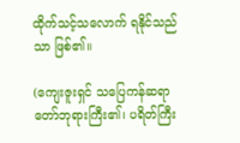ထိုက်သင့်သလောက် ရနိုင်သည်သာ ဖြစ်၏။

(ကျေးဇူးရှင် သပြေကန်ဆရာတော်ဘုရားကြီး၏၊ ပရိတ်ကြီး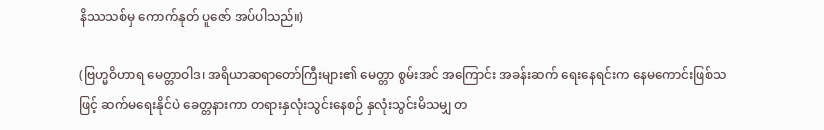နိဿသစ်မှ ကောက်နုတ် ပူဇော် အပ်ပါသည်။)

(ဗြဟ္မဝိဟာရ မေတ္တာဝါဒ၊ အရိယာဆရာတော်ကြီးများ၏ မေတ္တာ စွမ်းအင် အကြောင်း အခန်းဆက် ရေးနေရင်းက နေမကောင်းဖြစ်သဖြင့် ဆက်မရေးနိုင်ပဲ ခေတ္တနားကာ တရားနှလုံးသွင်းနေစဉ် နှလုံးသွင်းမိသမျှ တ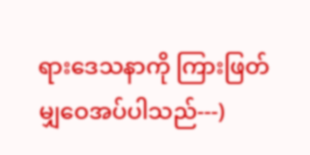ရားဒေသနာကို ကြားဖြတ် မျှဝေအပ်ပါသည်---)